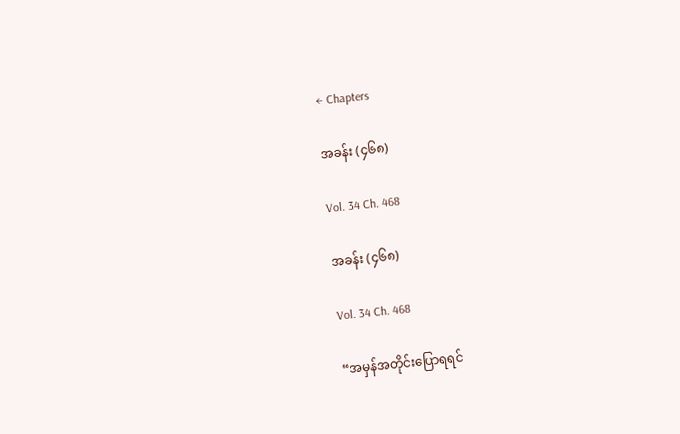← Chapters

အခန်း (၄၆၈)

Vol. 34 Ch. 468

အခန်း (၄၆၈)

Vol. 34 Ch. 468

“အမှန်အတိုင်းပြောရရင်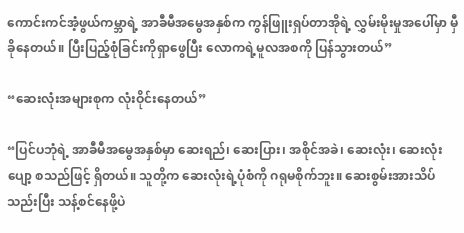ကောင်းကင်အံ့ဖွယ်ကမ္ဘာရဲ့ အာခီမီအမွေအနှစ်က ကွန်ဖြူးရှပ်တာအိုရဲ့ လွှမ်းမိုးမှုအပေါ်မှာ မှီခိုနေတယ်။ ပြီးပြည့်စုံခြင်းကိုရှာဖွေပြီး လောကရဲ့မူလအစကို ပြန်သွားတယ်”

“ဆေးလုံးအများစုက လုံးဝိုင်းနေတယ်”

“ပြင်ပဘုံရဲ့ အာခီမီအမွေအနှစ်မှာ ဆေးရည်၊ ဆေးပြား၊ အစိုင်အခဲ၊ ဆေးလုံး၊ ဆေးလုံးပျော့ စသည်ဖြင့် ရှိတယ်။ သူတို့က ဆေးလုံးရဲ့ပုံစံကို ဂရုမစိုက်ဘူး။ ဆေးစွမ်းအားသိပ်သည်းပြီး သန့်စင်နေဖို့ပဲ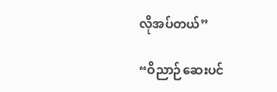လိုအပ်တယ်”

“ဝိညာဉ်ဆေးပင်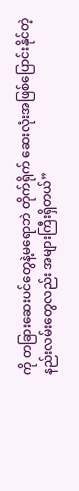ကို တခြားဆေးပင်တွေနဲ့မရောဘဲ တိုက်ရိုက် ဆေးလုံးအဖြစ်ပြောင်းနိုင်တဲ့ နည်းလမ်းတွေလည်း အများကြီးရှိတယ်”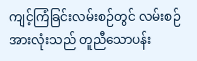ကျင့်ကြံခြင်းလမ်းစဉ်တွင် လမ်းစဉ်အားလုံးသည် တူညီသောပန်း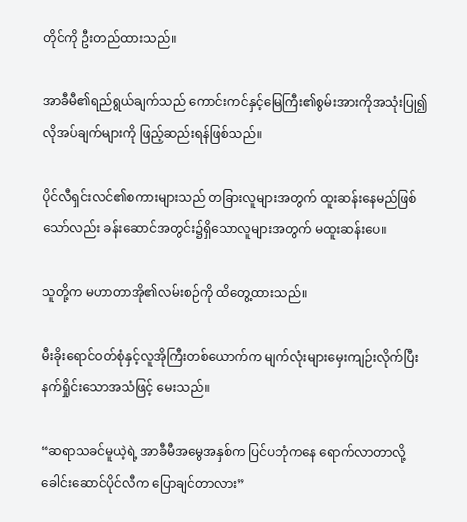တိုင်ကို ဦးတည်ထားသည်။

အာခီမီ၏ရည်ရွယ်ချက်သည် ကောင်းကင်နှင့်မြေကြီး၏စွမ်းအားကိုအသုံးပြု၍ လိုအပ်ချက်များကို ဖြည့်ဆည်းရန်ဖြစ်သည်။

ပိုင်လီရှင်းလင်၏စကားများသည် တခြားလူများအတွက် ထူးဆန်းနေမည်ဖြစ်သော်လည်း ခန်းဆောင်အတွင်း၌ရှိသောလူများအတွက် မထူးဆန်းပေ။

သူတို့က မဟာတာအို၏လမ်းစဉ်ကို ထိတွေ့ထားသည်။

မီးခိုးရောင်ဝတ်စုံနှင့်လူအိုကြီးတစ်ယောက်က မျက်လုံးများမှေးကျဉ်းလိုက်ပြီး နက်ရှိုင်းသောအသံဖြင့် မေးသည်။

“ဆရာသခင်မူယဲ့ရဲ့ အာခီမီအမွေအနှစ်က ပြင်ပဘုံကနေ ရောက်လာတာလို့ ခေါင်းဆောင်ပိုင်လီက ပြောချင်တာလား”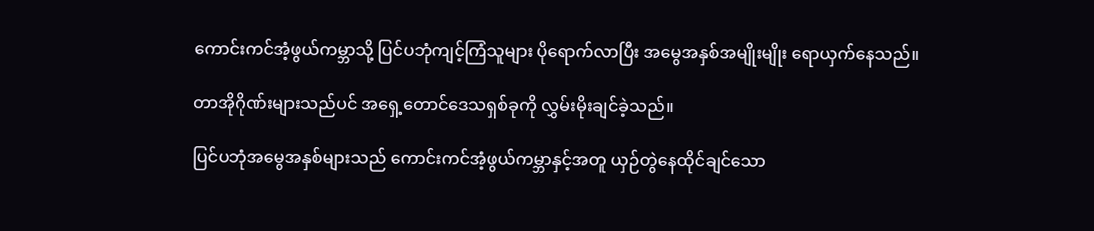ကောင်းကင်အံ့ဖွယ်ကမ္ဘာသို့ ပြင်ပဘုံကျင့်ကြံသူများ ပိုရောက်လာပြီး အမွေအနှစ်အမျိုးမျိုး ရောယှက်နေသည်။

တာအိုဂိုဏ်းများသည်ပင် အရှေ့တောင်ဒေသရှစ်ခုကို လွှမ်းမိုးချင်ခဲ့သည်။

ပြင်ပဘုံအမွေအနှစ်များသည် ကောင်းကင်အံ့ဖွယ်ကမ္ဘာနှင့်အတူ ယှဉ်တွဲနေထိုင်ချင်သော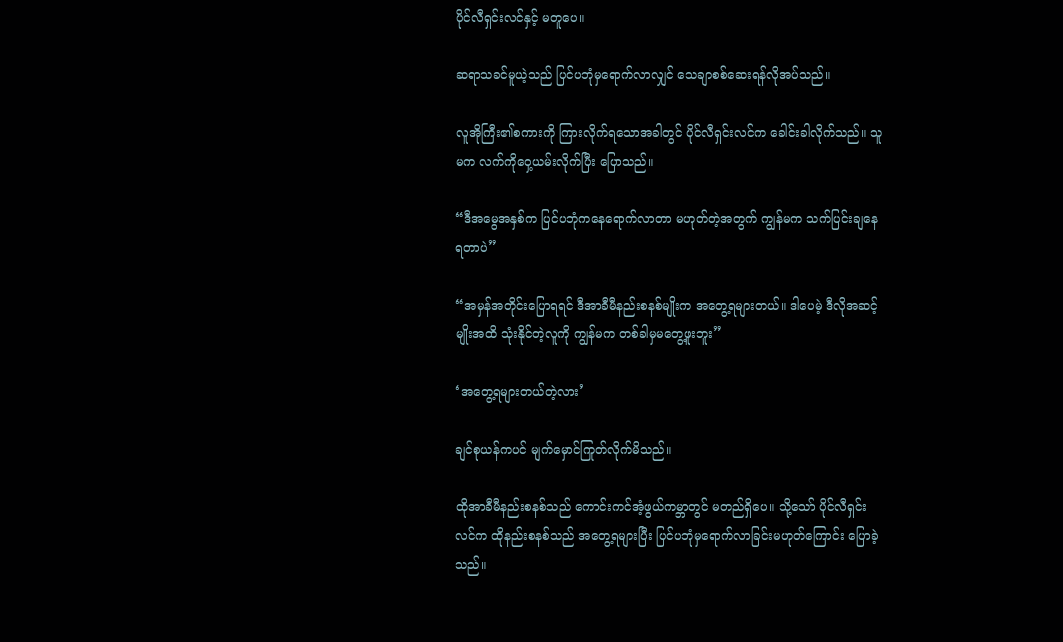ပိုင်လီရှင်းလင်နှင့် မတူပေ။

ဆရာသခင်မူယဲ့သည် ပြင်ပဘုံမှရောက်လာလျှင် သေချာစစ်ဆေးရန်လိုအပ်သည်။

လူအိုကြီး၏စကားကို ကြားလိုက်ရသောအခါတွင် ပိုင်လီရှင်းလင်က ခေါင်းခါလိုက်သည်။ သူမက လက်ကိုဝှေ့ယမ်းလိုက်ပြီး ပြောသည်။

“ဒီအမွေအနှစ်က ပြင်ပဘုံကနေရောက်လာတာ မဟုတ်တဲ့အတွက် ကျွန်မက သက်ပြင်းချနေရတာပဲ”

“အမှန်အတိုင်းပြောရရင် ဒီအာခီမီနည်းစနစ်မျိုးက အတွေ့ရများတယ်။ ဒါပေမဲ့ ဒီလိုအဆင့်မျိုးအထိ သုံးနိုင်တဲ့လူကို ကျွန်မက တစ်ခါမှမတွေ့ဖူးဘူး”

‘အတွေ့ရများတယ်တဲ့လား’

ချင်စုယန်ကပင် မျက်မှောင်ကြုတ်လိုက်မိသည်။

ထိုအာခီမီနည်းစနစ်သည် ကောင်းကင်အံ့ဖွယ်ကမ္ဘာတွင် မတည်ရှိပေ။ သို့သော် ပိုင်လီရှင်းလင်က ထိုနည်းစနစ်သည် အတွေ့ရများပြီး ပြင်ပဘုံမှရောက်လာခြင်းမဟုတ်ကြောင်း ပြောခဲ့သည်။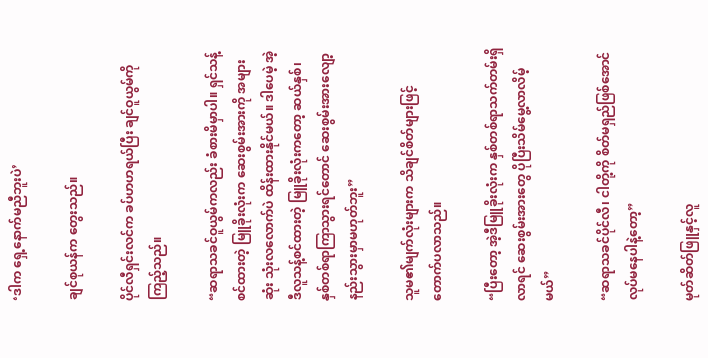‘ဒါက ရှေ့နောက်မညီဘူးပဲ’

ချင်စုယန်က တွေးသည်။

ပိုင်လီရှင်းလင်က ခပ်ဟဟရယ်ပြီး ချင်ဝူယွမ်ကို ကြည့်သည်။

“ဆရာသခင်ဝူယွမ်ကလည်း ခံစားမိမှာပါ။ ရှင်သန့်စင်ထားတဲ့ မြူခိုးလုံးက ဆေးစွမ်းအားကို အများဆုံး သုံးလလောက်ပဲ ထိန်းထားနိုင်မယ်။ ဒါပေမဲ့ အဲ့ဒီလူသန့်စင်ထားတဲ့ မြူခိုးလုံးကတော့ ဆယ်နှစ်၊ နှစ်တစ်ရာကြာသွားရင်တောင် ဆေးစွမ်းအားလျော့နည်းသွားမှာမဟုတ်ဘူး”

သူမ၏မျက်လုံးများက သိချင်စိတ်များဖြင့် တောက်ပလာသည်။

“ပြီးတော့ အဲ့ဒီမြူခိုးလုံးက နှစ်တစ်ရာသက်တမ်းရှိလာရင် ဆေးစွမ်းအားတွေ ပိုပြီးသိမ်မွေ့လာလိမ့်မယ်”

“ဆရာသခင်ပိုင်လီ၊ ငါတို့ကို စိတ်မရှည်ဖြစ်အောင် လုပ်မနေပါနဲ့တော့”

မုတ်ဆိတ်ဖြူနှင့်လူ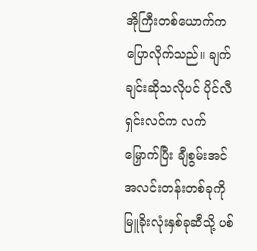အိုကြီးတစ်ယောက်က ပြောလိုက်သည်။ ချက်ချင်းဆိုသလိုပင် ပိုင်လီရှင်းလင်က လက်မြှောက်ပြီး ချီစွမ်းအင်အလင်းတန်းတစ်ခုကို မြူခိုးလုံးနှစ်ခုဆီသို့ ပစ်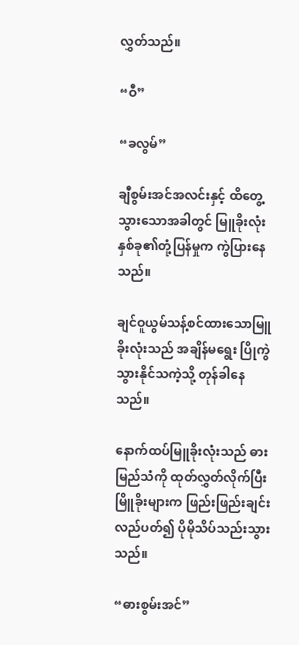လွှတ်သည်။

“ဝီ”

“ခလွမ်”

ချီစွမ်းအင်အလင်းနှင့် ထိတွေ့သွားသောအခါတွင် မြူခိုးလုံးနှစ်ခု၏တုံ့ပြန်မှုက ကွဲပြားနေသည်။

ချင်ဝူယွမ်သန့်စင်ထားသောမြူခိုးလုံးသည် အချိန်မရွေး ပြိုကွဲသွားနိုင်သကဲ့သို့ တုန်ခါနေသည်။

နောက်ထပ်မြူခိုးလုံးသည် ဓားမြည်သံကို ထုတ်လွှတ်လိုက်ပြီး မြိူခိုးများက ဖြည်းဖြည်းချင်းလည်ပတ်၍ ပိုမိုသိပ်သည်းသွားသည်။

“ဓားစွမ်းအင်”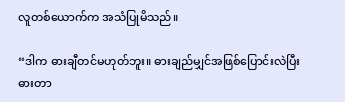လူတစ်ယောက်က အသံပြုမိသည်။

“ဒါက ဓားချီတင်မဟုတ်ဘူး။ ဓားချည်မျှင်အဖြစ်ပြောင်းလဲပြီး ဓားတာ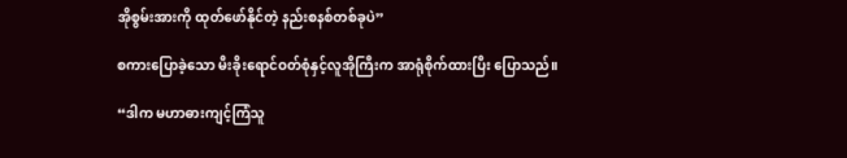အိုစွမ်းအားကို ထုတ်ဖော်နိုင်တဲ့ နည်းစနစ်တစ်ခုပဲ”

စကားပြောခဲ့သော မီးခိုးရောင်ဝတ်စုံနှင့်လူအိုကြီးက အာရုံစိုက်ထားပြီး ပြောသည်။

“ဒါက မဟာဓားကျင့်ကြံသူ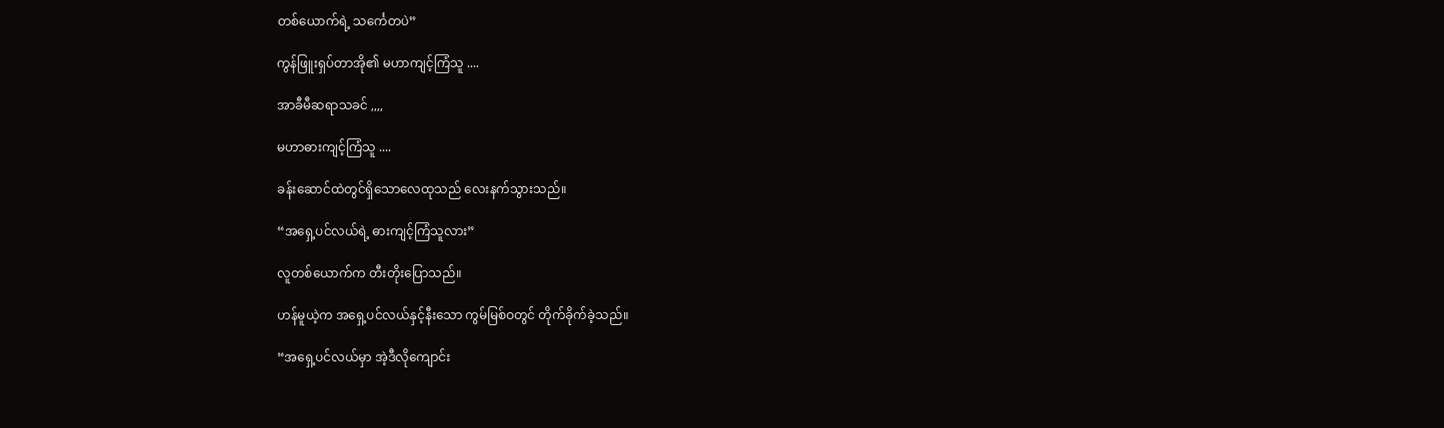တစ်ယောက်ရဲ့ သင်္ကေတပဲ”

ကွန်ဖြူးရှပ်တာအို၏ မဟာကျင့်ကြံသူ ....

အာခီမီဆရာသခင် ,,,,

မဟာဓားကျင့်ကြံသူ ....

ခန်းဆောင်ထဲတွင်ရှိသောလေထုသည် လေးနက်သွားသည်။

“အရှေ့ပင်လယ်ရဲ့ ဓားကျင့်ကြံသူလား”

လူတစ်ယောက်က တီးတိုးပြောသည်။

ဟန်မူယဲ့က အရှေ့ပင်လယ်နှင့်နီးသော ကွမ်မြစ်ဝတွင် တိုက်ခိုက်ခဲ့သည်။

“အရှေ့ပင်လယ်မှာ အဲ့ဒီလိုကျောင်း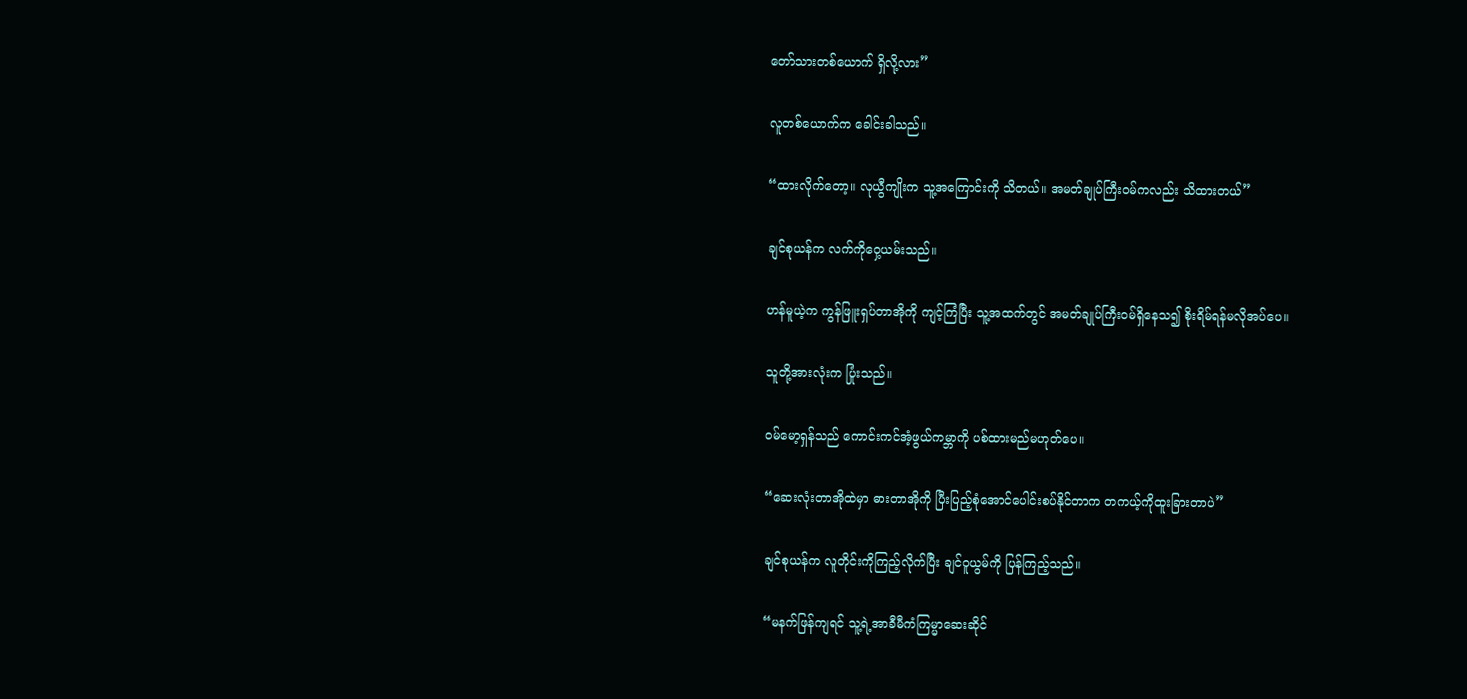တော်သားတစ်ယောက် ရှိလို့လား”

လူတစ်ယောက်က ခေါင်းခါသည်။

“ထားလိုက်တော့။ လုယွီကျိုးက သူ့အကြောင်းကို သိတယ်။ အမတ်ချုပ်ကြီးဝမ်ကလည်း သိထားတယ်”

ချင်စုယန်က လက်ကိုဝှေ့ယမ်းသည်။

ဟန်မူယဲ့က ကွန်ဖြူးရှပ်တာအိုကို ကျင့်ကြံပြီး သူ့အထက်တွင် အမတ်ချုပ်ကြီးဝမ်ရှိနေသ၍ စိုးရိမ်ရန်မလိုအပ်ပေ။

သူတို့အားလုံးက ပြုံးသည်။

ဝမ်မော့ရှန်သည် ကောင်းကင်အံ့ဖွယ်ကမ္ဘာကို ပစ်ထားမည်မဟုတ်ပေ။

“ဆေးလုံးတာအိုထဲမှာ ဓားတာအိုကို ပြီးပြည့်စုံအောင်ပေါင်းစပ်နိုင်တာက တကယ့်ကိုထူးခြားတာပဲ”

ချင်စုယန်က လူတိုင်းကိုကြည့်လိုက်ပြီး ချင်ဝူယွမ်ကို ပြန်ကြည့်သည်။

“မနက်ဖြန်ကျရင် သူ့ရဲ့အာခီမီကံကြမ္မာဆေးဆိုင်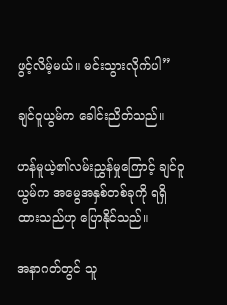ဖွင့်လိမ့်မယ်။ မင်းသွားလိုက်ပါ”

ချင်ဝူယွမ်က ခေါင်းညိတ်သည်။

ဟန်မူယဲ့၏လမ်းညွှန်မှုကြောင့် ချင်ဝူယွမ်က အမွေအနှစ်တစ်ခုကို ရရှိထားသည်ဟု ပြောနိုင်သည်။

အနာဂတ်တွင် သူ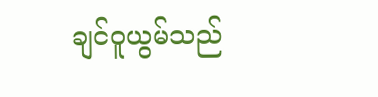ချင်ဝူယွမ်သည်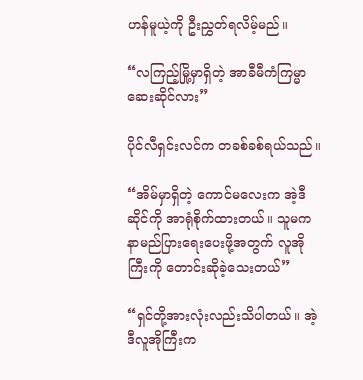ဟန်မူယဲ့ကို ဦးညွှတ်ရလိမ့်မည်။

“လကြည့်မြို့မှာရှိတဲ့ အာခီမီကံကြမ္မာဆေးဆိုင်လား”

ပိုင်လီရှင်းလင်က တခစ်ခစ်ရယ်သည်။

“အိမ်မှာရှိတဲ့ ကောင်မလေးက အဲ့ဒီဆိုင်ကို အာရုံစိုက်ထားတယ်။ သူမက နာမည်ပြားရေးပေးဖို့အတွက် လူအိုကြီးကို တောင်းဆိုခဲ့သေးတယ်”

“ရှင်တို့အားလုံးလည်းသိပါတယ်။ အဲ့ဒီလူအိုကြီးက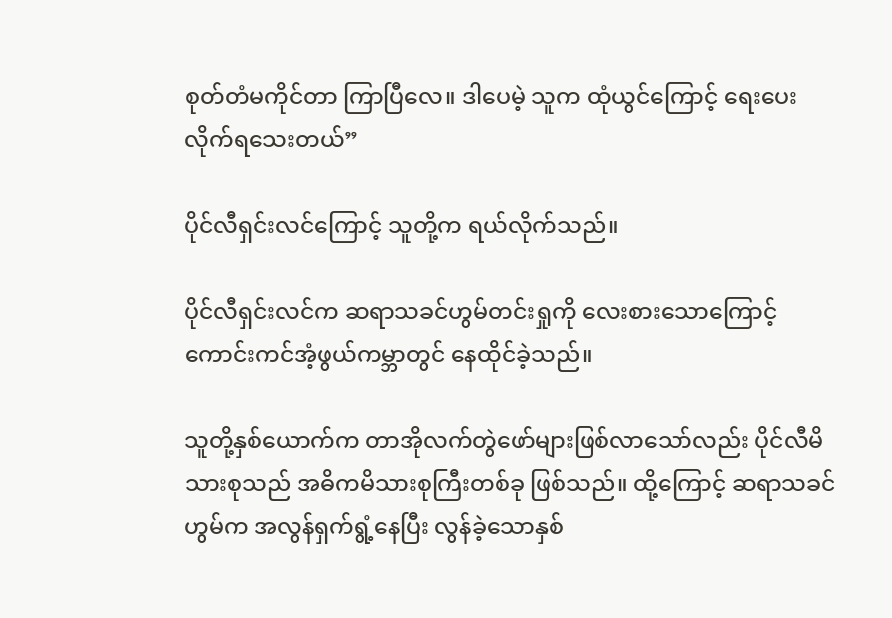စုတ်တံမကိုင်တာ ကြာပြီလေ။ ဒါပေမဲ့ သူက ထုံယွင်ကြောင့် ရေးပေးလိုက်ရသေးတယ်”

ပိုင်လီရှင်းလင်ကြောင့် သူတို့က ရယ်လိုက်သည်။

ပိုင်လီရှင်းလင်က ဆရာသခင်ဟွမ်တင်းရှုကို လေးစားသောကြောင့် ကောင်းကင်အံ့ဖွယ်ကမ္ဘာတွင် နေထိုင်ခဲ့သည်။

သူတို့နှစ်ယောက်က တာအိုလက်တွဲဖော်များဖြစ်လာသော်လည်း ပိုင်လီမိသားစုသည် အဓိကမိသားစုကြီးတစ်ခု ဖြစ်သည်။ ထို့ကြောင့် ဆရာသခင်ဟွမ်က အလွန်ရှက်ရွံ့နေပြီး လွန်ခဲ့သောနှစ်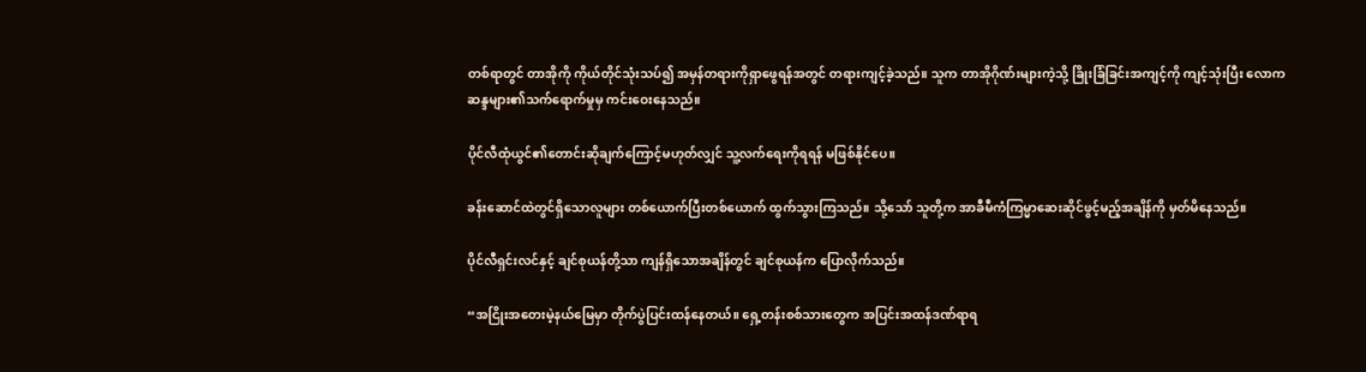တစ်ရာတွင် တာအိုကို ကိုယ်တိုင်သုံးသပ်၍ အမှန်တရားကိုရှာဖွေရန်အတွင် တရားကျင့်ခဲ့သည်။ သူက တာအိုဂိုဏ်းများကဲ့သို့ ခြိုးခြံခြင်းအကျင့်ကို ကျင့်သုံးပြီး လောကဆန္ဒများ၏သက်ရောက်မှုမှ ကင်းဝေးနေသည်။

ပိုင်လီထုံယွင်၏တောင်းဆိုချက်ကြောင့်မဟုတ်လျှင် သူ့လက်ရေးကိုရရန် မဖြစ်နိုင်ပေ။

ခန်းဆောင်ထဲတွင်ရှိသောလူများ တစ်ယောက်ပြီးတစ်ယောက် ထွက်သွားကြသည်။ သို့သော် သူတို့က အာခီမီကံကြမ္မာဆေးဆိုင်ဖွင့်မည့်အချိန်ကို မှတ်မိနေသည်။

ပိုင်လီရှင်းလင်နှင့် ချင်စုယန်တို့သာ ကျန်ရှိသောအချိန်တွင် ချင်စုယန်က ပြောလိုက်သည်။

“အငြိုးအတေးမဲ့နယ်မြေမှာ တိုက်ပွဲပြင်းထန်နေတယ်။ ရှေ့တန်းစစ်သားတွေက အပြင်းအထန်ဒဏ်ရာရ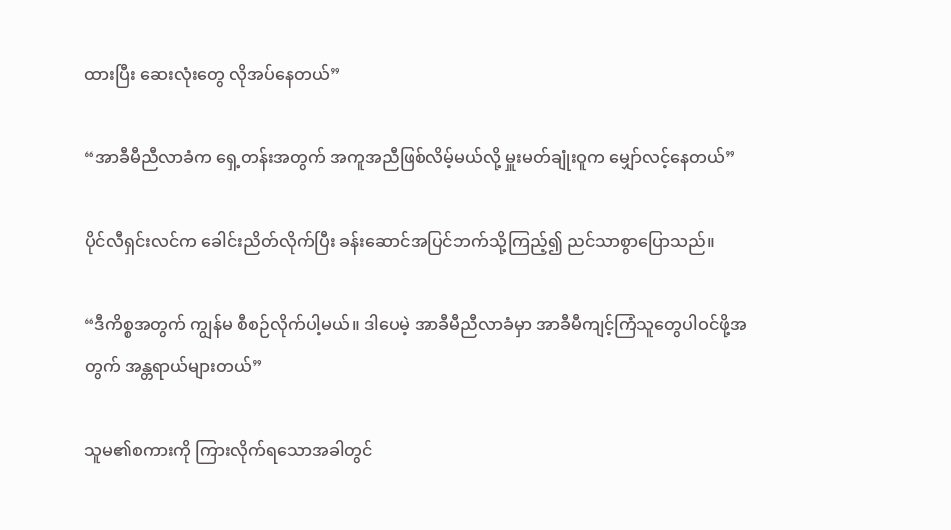ထားပြီး ဆေးလုံးတွေ လိုအပ်နေတယ်”

“အာခီမီညီလာခံက ရှေ့တန်းအတွက် အကူအညီဖြစ်လိမ့်မယ်လို့ မှူးမတ်ချုံးဝူက မျှော်လင့်နေတယ်”

ပိုင်လီရှင်းလင်က ခေါင်းညိတ်လိုက်ပြီး ခန်းဆောင်အပြင်ဘက်သို့ကြည့်၍ ညင်သာစွာပြောသည်။

“ဒီကိစ္စအတွက် ကျွန်မ စီစဉ်လိုက်ပါ့မယ်။ ဒါပေမဲ့ အာခီမီညီလာခံမှာ အာခီမီကျင့်ကြံသူတွေပါဝင်ဖို့အတွက် အန္တရာယ်များတယ်”

သူမ၏စကားကို ကြားလိုက်ရသောအခါတွင်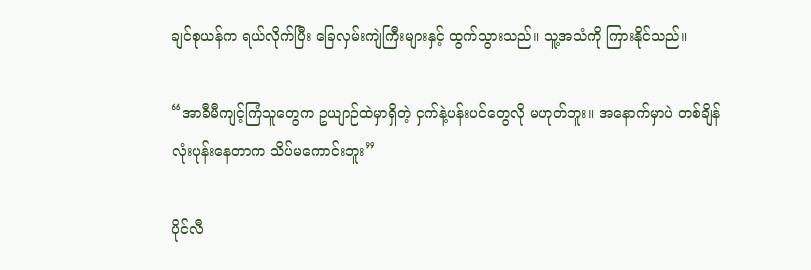ချင်စုယန်က ရယ်လိုက်ပြီး ခြေလှမ်းကျဲကြီးများနှင့် ထွက်သွားသည်။ သူ့အသံကို ကြားနိုင်သည်။

“အာခီမီကျင့်ကြံသူတွေက ဥယျာဉ်ထဲမှာရှိတဲ့ ငှက်နဲ့ပန်းပင်တွေလို မဟုတ်ဘူး။ အနောက်မှာပဲ တစ်ချိန်လုံးပုန်းနေတာက သိပ်မကောင်းဘူး”

ပိုင်လီ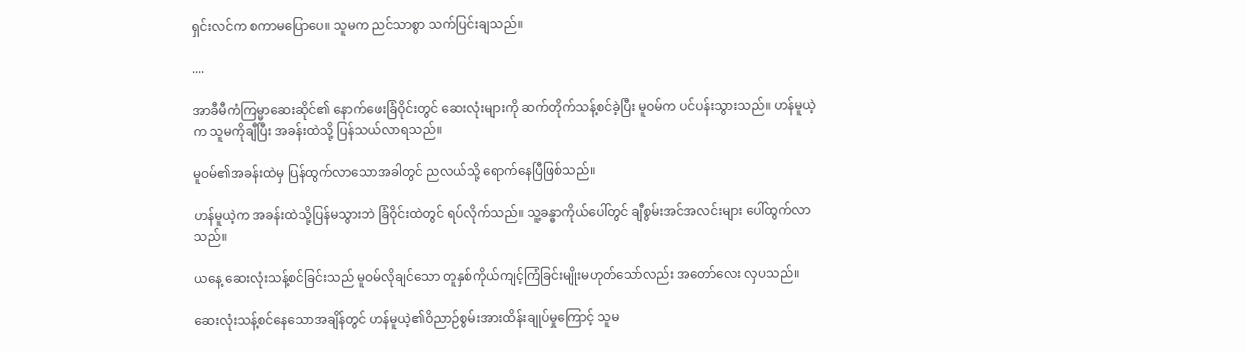ရှင်းလင်က စကာမပြောပေ။ သူမက ညင်သာစွာ သက်ပြင်းချသည်။

....

အာခီမီကံကြမ္မာဆေးဆိုင်၏ နောက်ဖေးခြံဝိုင်းတွင် ဆေးလုံးများကို ဆက်တိုက်သန့်စင်ခဲ့ပြီး မူဝမ်က ပင်ပန်းသွားသည်။ ဟန်မူယဲ့က သူမကိုချီပြီး အခန်းထဲသို့ ပြန်သယ်လာရသည်။

မူဝမ်၏အခန်းထဲမှ ပြန်ထွက်လာသောအခါတွင် ညလယ်သို့ ရောက်နေပြီဖြစ်သည်။

ဟန်မူယဲ့က အခန်းထဲသို့ပြန်မသွားဘဲ ခြံဝိုင်းထဲတွင် ရပ်လိုက်သည်။ သူ့ခန္ဓာကိုယ်ပေါ်တွင် ချီစွမ်းအင်အလင်းများ ပေါ်ထွက်လာသည်။

ယနေ့ ဆေးလုံးသန့်စင်ခြင်းသည် မူဝမ်လိုချင်သော တူနှစ်ကိုယ်ကျင့်ကြံခြင်းမျိုးမဟုတ်သော်လည်း အတော်လေး လှပသည်။

ဆေးလုံးသန့်စင်နေသောအချိန်တွင် ဟန်မူယဲ့၏ဝိညာဉ်စွမ်းအားထိန်းချုပ်မှုကြောင့် သူမ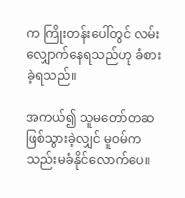က ကြိုးတန်းပေါ်တွင် လမ်းလျှောက်နေရသည်ဟု ခံစားခဲ့ရသည်။

အကယ်၍ သူမတော်တဆ ဖြစ်သွားခဲ့လျှင် မူဝမ်က သည်းမခံနိုင်လောက်ပေ။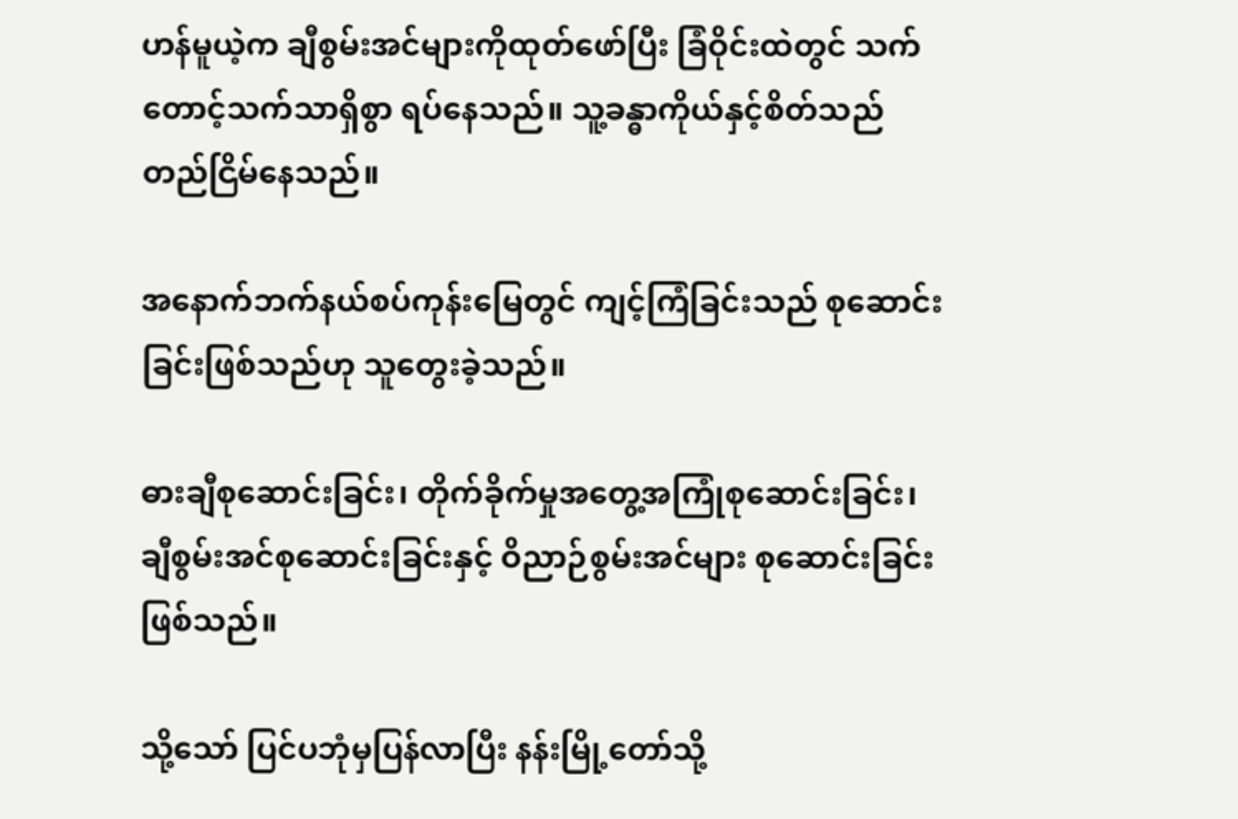ဟန်မူယဲ့က ချီစွမ်းအင်များကိုထုတ်ဖော်ပြီး ခြံဝိုင်းထဲတွင် သက်တောင့်သက်သာရှိစွာ ရပ်နေသည်။ သူ့ခန္ဓာကိုယ်နှင့်စိတ်သည် တည်ငြိမ်နေသည်။

အနောက်ဘက်နယ်စပ်ကုန်းမြေတွင် ကျင့်ကြံခြင်းသည် စုဆောင်းခြင်းဖြစ်သည်ဟု သူတွေးခဲ့သည်။

ဓားချီစုဆောင်းခြင်း၊ တိုက်ခိုက်မှုအတွေ့အကြုံစုဆောင်းခြင်း၊ ချီစွမ်းအင်စုဆောင်းခြင်းနှင့် ဝိညာဉ်စွမ်းအင်များ စုဆောင်းခြင်းဖြစ်သည်။

သို့သော် ပြင်ပဘုံမှပြန်လာပြီး နန်းမြို့တော်သို့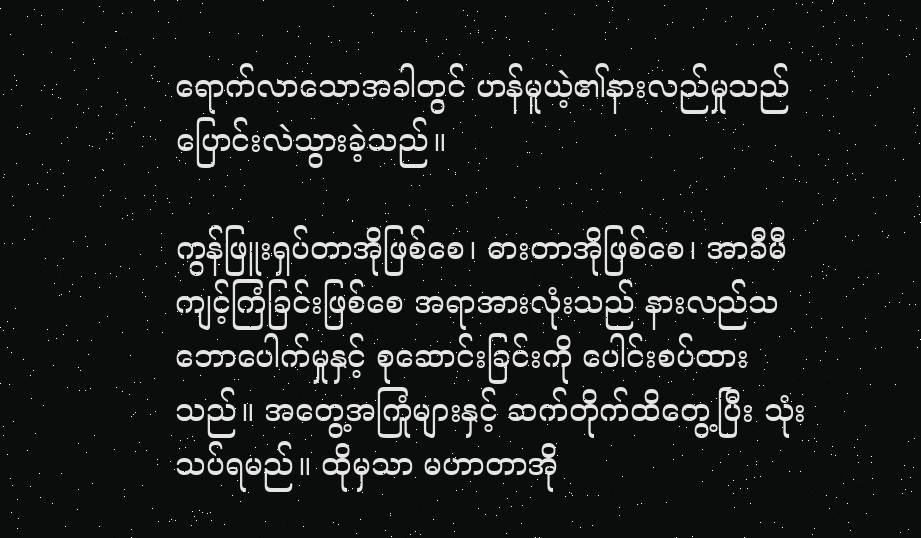ရောက်လာသောအခါတွင် ဟန်မူယဲ့၏နားလည်မှုသည် ပြောင်းလဲသွားခဲ့သည်။

ကွန်ဖြူးရှပ်တာအိုဖြစ်စေ၊ ဓားတာအိုဖြစ်စေ၊ အာခီမီကျင့်ကြံခြင်းဖြစ်စေ အရာအားလုံးသည် နားလည်သဘောပေါက်မှုနှင့် စုဆောင်းခြင်းကို ပေါင်းစပ်ထားသည်။ အတွေ့အကြုံများနှင့် ဆက်တိုက်ထိတွေ့ပြီး သုံးသပ်ရမည်။ ထိုမှသာ မဟာတာအို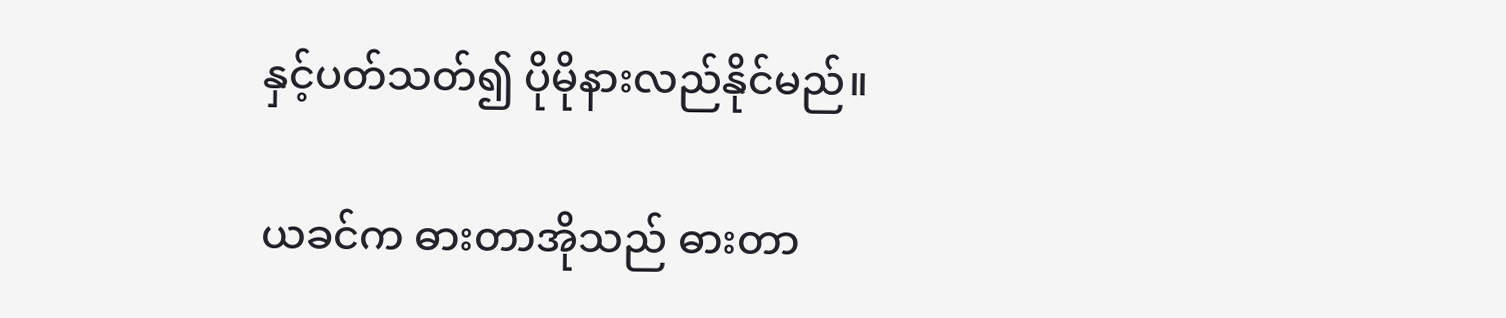နှင့်ပတ်သတ်၍ ပိုမိုနားလည်နိုင်မည်။

ယခင်က ဓားတာအိုသည် ဓားတာ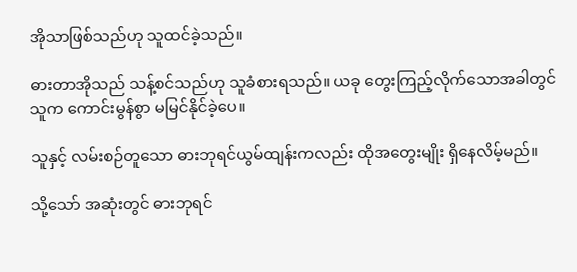အိုသာဖြစ်သည်ဟု သူထင်ခဲ့သည်။

ဓားတာအိုသည် သန့်စင်သည်ဟု သူခံစားရသည်။ ယခု တွေးကြည့်လိုက်သောအခါတွင် သူက ကောင်းမွန်စွာ မမြင်နိုင်ခဲ့ပေ။

သူနှင့် လမ်းစဉ်တူသော ဓားဘုရင်ယွမ်ထျန်းကလည်း ထိုအတွေးမျိုး ရှိနေလိမ့်မည်။

သို့သော် အဆုံးတွင် ဓားဘုရင်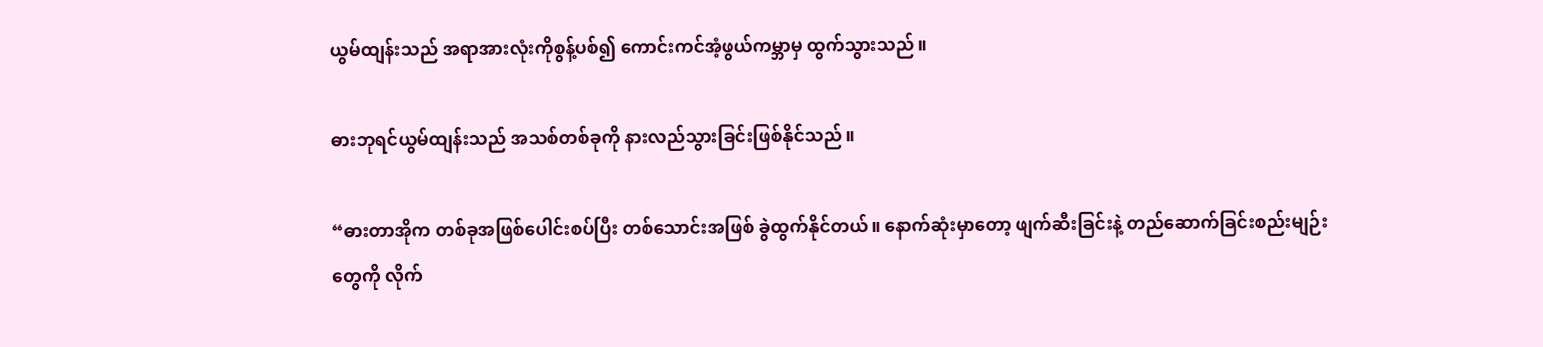ယွမ်ထျန်းသည် အရာအားလုံးကိုစွန့်ပစ်၍ ကောင်းကင်အံ့ဖွယ်ကမ္ဘာမှ ထွက်သွားသည်။

ဓားဘုရင်ယွမ်ထျန်းသည် အသစ်တစ်ခုကို နားလည်သွားခြင်းဖြစ်နိုင်သည်။

“ဓားတာအိုက တစ်ခုအဖြစ်ပေါင်းစပ်ပြီး တစ်သောင်းအဖြစ် ခွဲထွက်နိုင်တယ်။ နောက်ဆုံးမှာတော့ ဖျက်ဆီးခြင်းနဲ့ တည်ဆောက်ခြင်းစည်းမျဉ်းတွေကို လိုက်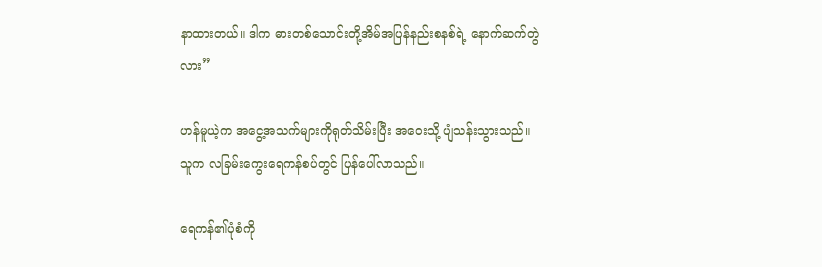နာထားတယ်။ ဒါက ဓားတစ်သောင်းတို့အိမ်အပြန်နည်းစနစ်ရဲ့ နောက်ဆက်တွဲလား”

ဟန်မူယဲ့က အငွေ့အသက်များကိုရုတ်သိမ်းပြီး အဝေးသို့ ပျံသန်းသွားသည်။ သူက လခြမ်းကွေးရေကန်စပ်တွင် ပြန်ပေါ်လာသည်။

ရေကန်၏ပုံစံကို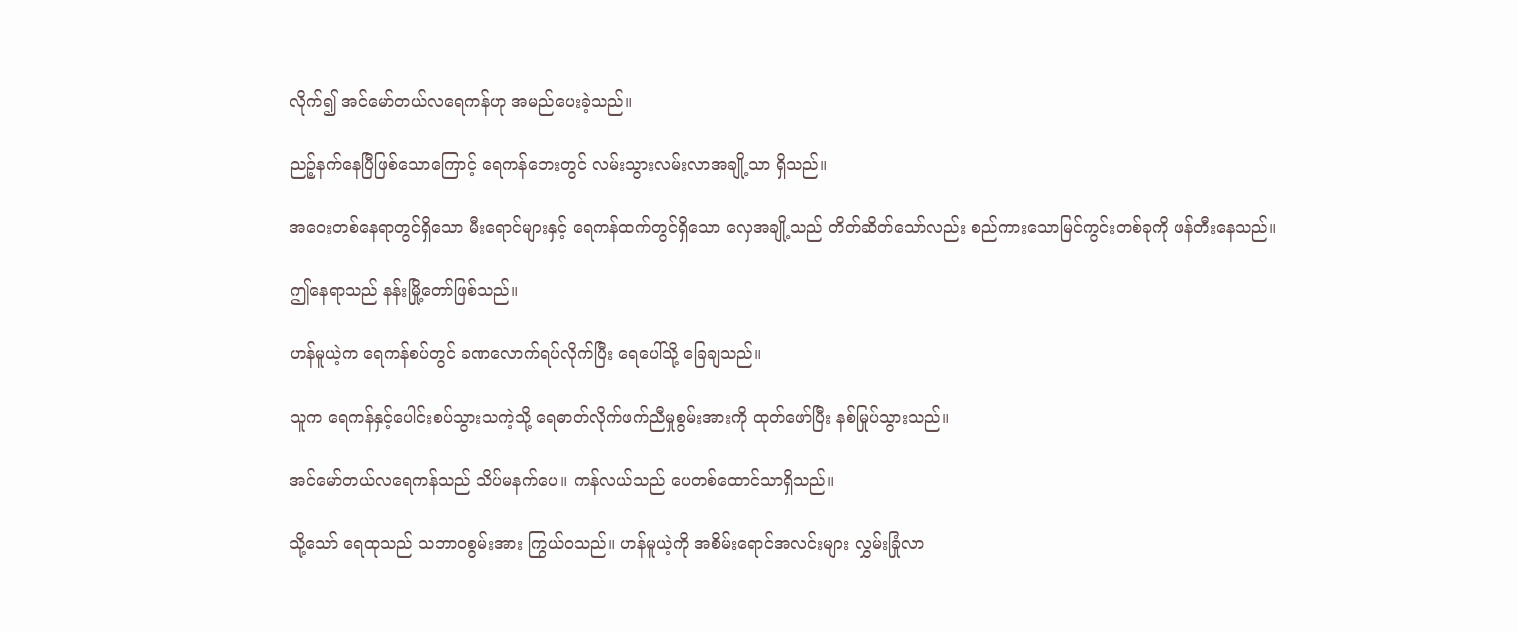လိုက်၍ အင်မော်တယ်လရေကန်ဟု အမည်ပေးခဲ့သည်။

ညဉ့်နက်နေပြီဖြစ်သောကြောင့် ရေကန်ဘေးတွင် လမ်းသွားလမ်းလာအချို့သာ ရှိသည်။

အဝေးတစ်နေရာတွင်ရှိသော မီးရောင်များနှင့် ရေကန်ထက်တွင်ရှိသော လှေအချို့သည် တိတ်ဆိတ်သော်လည်း စည်ကားသောမြင်ကွင်းတစ်ခုကို ဖန်တီးနေသည်။

ဤနေရာသည် နန်းမြို့တော်ဖြစ်သည်။

ဟန်မူယဲ့က ရေကန်စပ်တွင် ခဏလောက်ရပ်လိုက်ပြီး ရေပေါ်သို့ ခြေချသည်။

သူက ရေကန်နှင့်ပေါင်းစပ်သွားသကဲ့သို့ ရေဓာတ်လိုက်ဖက်ညီမှုစွမ်းအားကို ထုတ်ဖော်ပြီး နစ်မြုပ်သွားသည်။

အင်မော်တယ်လရေကန်သည် သိပ်မနက်ပေ။ ကန်လယ်သည် ပေတစ်ထောင်သာရှိသည်။

သို့သော် ရေထုသည် သဘာဝစွမ်းအား ကြွယ်ဝသည်။ ဟန်မူယဲ့ကို အစိမ်းရောင်အလင်းများ လွှမ်းခြုံလာ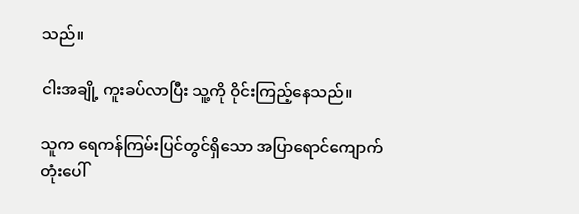သည်။

ငါးအချို့ ကူးခပ်လာပြီး သူ့ကို ဝိုင်းကြည့်နေသည်။

သူက ရေကန်ကြမ်းပြင်တွင်ရှိသော အပြာရောင်ကျောက်တုံးပေါ်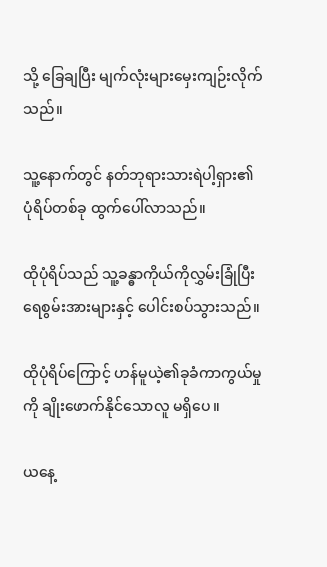သို့ ခြေချပြီး မျက်လုံးများမှေးကျဉ်းလိုက်သည်။

သူ့နောက်တွင် နတ်ဘုရားသားရဲပါ့ရှား၏ ပုံရိပ်တစ်ခု ထွက်ပေါ်လာသည်။

ထိုပုံရိပ်သည် သူ့ခန္ဓာကိုယ်ကိုလွှမ်းခြုံပြီး ရေစွမ်းအားများနှင့် ပေါင်းစပ်သွားသည်။

ထိုပုံရိပ်ကြောင့် ဟန်မူယဲ့၏ခုခံကာကွယ်မှုကို ချိုးဖောက်နိုင်သောလူ မရှိပေ။

ယနေ့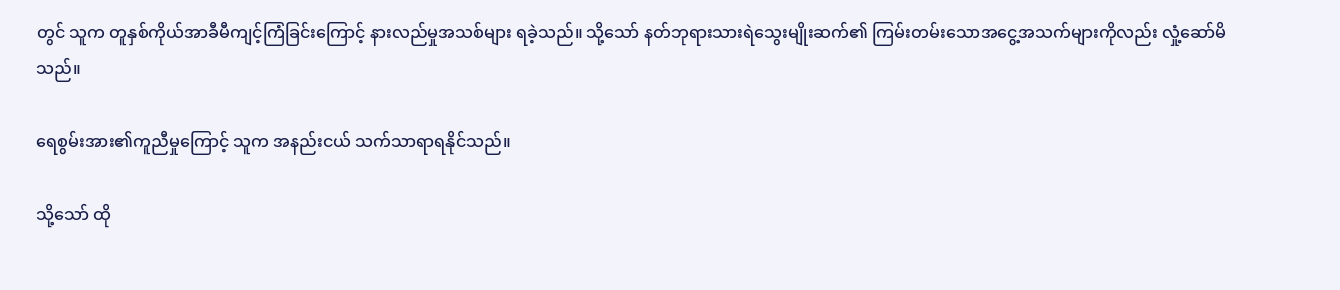တွင် သူက တူနှစ်ကိုယ်အာခီမီကျင့်ကြံခြင်းကြောင့် နားလည်မှုအသစ်များ ရခဲ့သည်။ သို့သော် နတ်ဘုရားသားရဲသွေးမျိုးဆက်၏ ကြမ်းတမ်းသောအငွေ့အသက်များကိုလည်း လှုံ့ဆော်မိသည်။

ရေစွမ်းအား၏ကူညီမှုကြောင့် သူက အနည်းငယ် သက်သာရာရနိုင်သည်။

သို့သော် ထို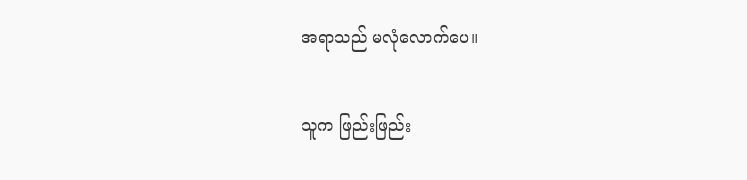အရာသည် မလုံလောက်ပေ။

သူက ဖြည်းဖြည်း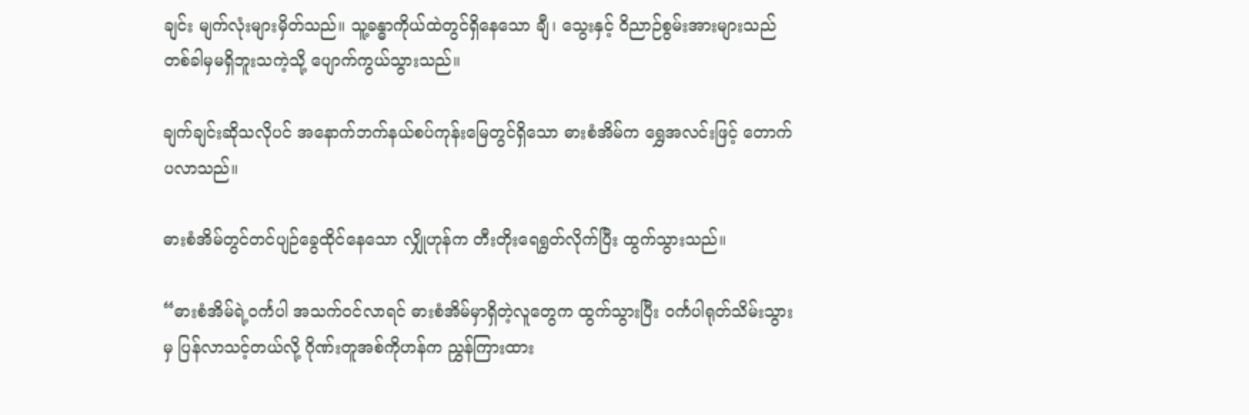ချင်း မျက်လုံးများမှိတ်သည်။ သူ့ခန္ဓာကိုယ်ထဲတွင်ရှိနေသော ချီ၊ သွေးနှင့် ဝိညာဉ်စွမ်းအားများသည် တစ်ခါမှမရှိဘူးသကဲ့သို့ ပျောက်ကွယ်သွားသည်။

ချက်ချင်းဆိုသလိုပင် အနောက်ဘက်နယ်စပ်ကုန်းမြေတွင်ရှိသော ဓားစံအိမ်က ရွှေအလင်းဖြင့် တောက်ပလာသည်။

ဓားစံအိမ်တွင်တင်ပျဉ်ခွေထိုင်နေသော လျှိုဟုန်က တီးတိုးရေရွတ်လိုက်ပြီး ထွက်သွားသည်။

“ဓားစံအိမ်ရဲ့ဝင်္ကပါ အသက်ဝင်လာရင် ဓားစံအိမ်မှာရှိတဲ့လူတွေက ထွက်သွားပြီး ဝင်္ကပါရုတ်သိမ်းသွားမှ ပြန်လာသင့်တယ်လို့ ဂိုဏ်းတူအစ်ကိုဟန်က ညွှန်ကြားထား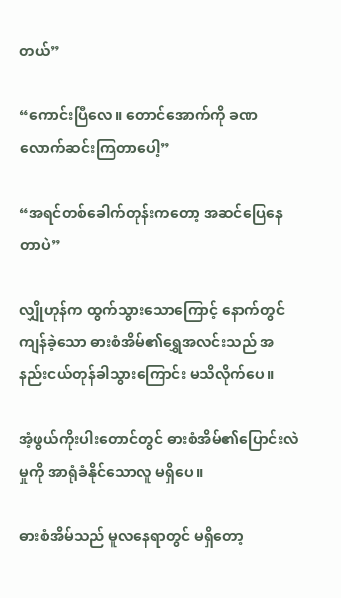တယ်”

“ကောင်းပြီလေ။ တောင်အောက်ကို ခဏလောက်ဆင်းကြတာပေါ့”

“အရင်တစ်ခေါက်တုန်းကတော့ အဆင်ပြေနေတာပဲ”

လျှိုဟုန်က ထွက်သွားသောကြောင့် နောက်တွင်ကျန်ခဲ့သော ဓားစံအိမ်၏ရွှေအလင်းသည် အနည်းငယ်တုန်ခါသွားကြောင်း မသိလိုက်ပေ။

အံ့ဖွယ်ကိုးပါးတောင်တွင် ဓားစံအိမ်၏ပြောင်းလဲမှုကို အာရုံခံနိုင်သောလူ မရှိပေ။

ဓားစံအိမ်သည် မူလနေရာတွင် မရှိတော့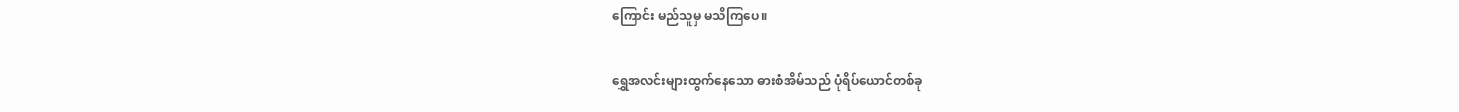ကြောင်း မည်သူမှ မသိကြပေ။

ရွှေအလင်းများထွက်နေသော ဓားစံအိမ်သည် ပုံရိပ်ယောင်တစ်ခု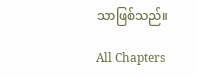သာဖြစ်သည်။

All Chapters